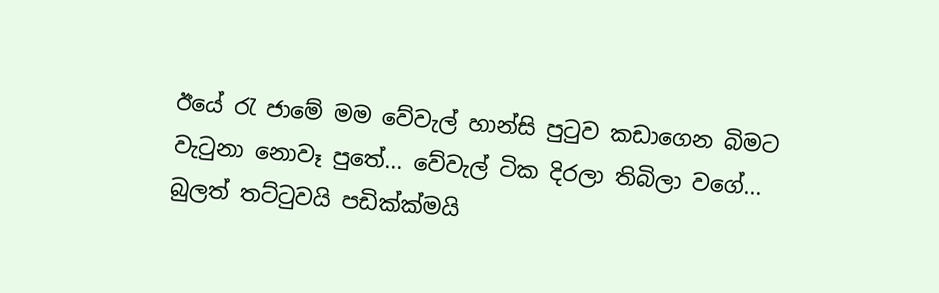ඊයේ රැ ජාමේ මම වේවැල් හාන්සි පුටුව කඩාගෙන බිමට වැටුනා නොවෑ පුතේ... වේවැල් ටික දිරලා තිබිලා වගේ... බුලත් තට්ටුවයි පඩික්ක්මයි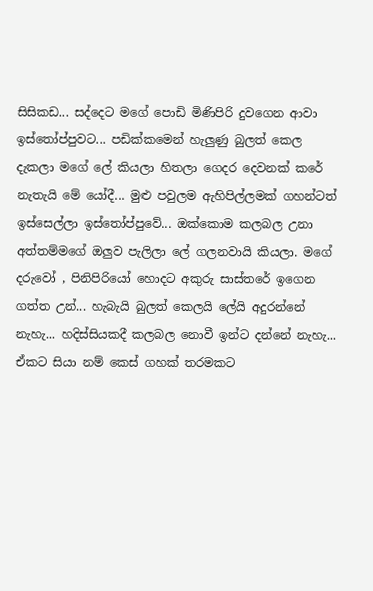සිසිකඩ... සද්දෙට මගේ පොඩි මිණිපිරි දුවගෙන ආවා ඉස්තෝප්පුවට... පඩික්කමෙන් හැලුණු බුලත් කෙල දැකලා මගේ ලේ කියලා හිතලා ගෙදර දෙවනක් කරේ නැතැයි මේ යෝදී... මුළු පවුලම ඇහිපිල්ලමක් ගහන්ටත් ඉස්සෙල්ලා ඉස්තෝප්පුවේ... ඔක්කොම කලබල උනා අත්තම්මගේ ඔලුව පැලිලා ලේ ගලනවායි කියලා. මගේ දරුවෝ , පිනිපිරියෝ හොදට අකුරු සාස්තරේ ඉගෙන ගත්ත උන්... හැබැයි බුලත් කෙලයි ලේයි අදුරන්නේ නැහැ... හදිස්සියකදී කලබල නොවී ඉන්ට දන්නේ නැහැ... ඒකට සියා නම් කෙස් ගහක් තරමකට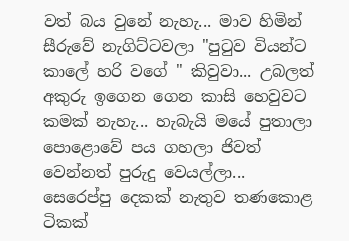වත් බය වුනේ නැහැ... මාව හිමින් සීරුවේ නැගිට්ටවලා "පුටුව වියන්ට කාලේ හරි වගේ " කිවුවා... උබලත් අකුරු ඉගෙන ගෙන කාසි හෙවුවට කමක් නැහැ... හැබැයි මයේ පුතාලා පොළොවේ පය ගහලා ජිවත් වෙන්නත් පුරුදු වෙයල්ලා... සෙරෙප්පු දෙකක් නැතුව තණකොළ ටිකක්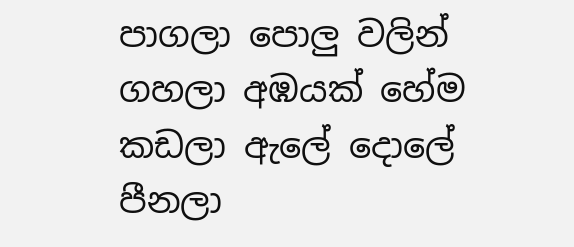පාගලා පොලු වලින් ගහලා අඹයක් හේම කඩලා ඇලේ දොලේ පීනලා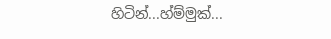හිටින්...හ්ම්මුක්...